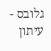גלובס - עיתון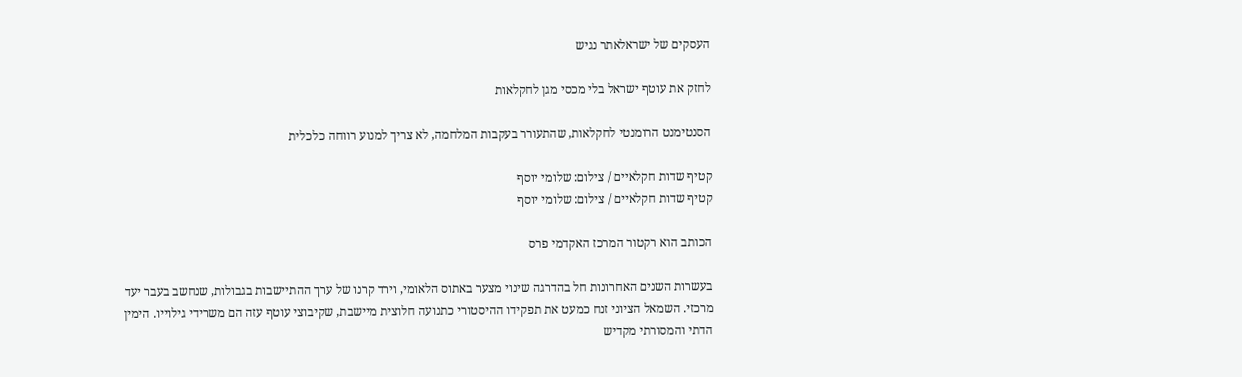העסקים של ישראלאתר נגיש

לחזק את עוטף ישראל בלי מכסי מגן לחקלאות

הסנטימנט הרומנטי לחקלאות, שהתעורר בעקבות המלחמה, לא צריך למנוע רווחה כלכלית

קטיף שדות חקלאיים / צילום: שלומי יוסף
קטיף שדות חקלאיים / צילום: שלומי יוסף

הכותב הוא רקטור המרכז האקדמי פרס

בעשרות השנים האחרונות חל בהדרגה שינוי מצער באתוס הלאומי, וירד קרנו של ערך ההתיישבות בגבולות, שנחשב בעבר יעד מרכזי. השמאל הציוני זנח כמעט את תפקידו ההיסטורי כתנועה חלוצית מיישבת, שקיבוצי עוטף עזה הם משרידי גילוייו. הימין הדתי והמסורתי מקדיש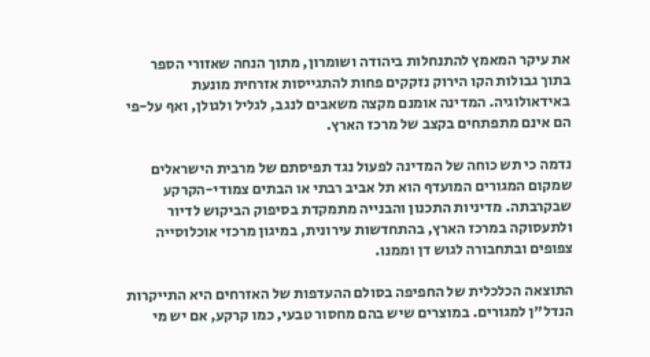את עיקר המאמץ להתנחלות ביהודה ושומרון, מתוך הנחה שאזורי הספר בתוך גבולות הקו הירוק נזקקים פחות להתגייסות אזרחית מונעת באידאולוגיה. המדינה אומנם מקצה משאבים לנגב, לגליל ולגולן, ואף על-פי הם אינם מתפתחים בקצב של מרכז הארץ.

נדמה כי תש כוחה של המדינה לפעול נגד תפיסתם של מרבית הישראלים שמקום המגורים המועדף הוא תל אביב רבתי או הבתים צמודי-הקרקע שבקרבתה. מדיניות התכנון והבנייה מתמקדת בסיפוק הביקוש לדיור ולתעסוקה במרכז הארץ, בהתחדשות עירונית, במיגון מרכזי אוכלוסייה צפופים ובתחבורה לגוש דן וממנו.

התוצאה הכלכלית של החפיפה בסולם ההעדפות של האזרחים היא התייקרות הנדל"ן למגורים. במוצרים שיש בהם מחסור טבעי, כמו קרקע, אם יש מי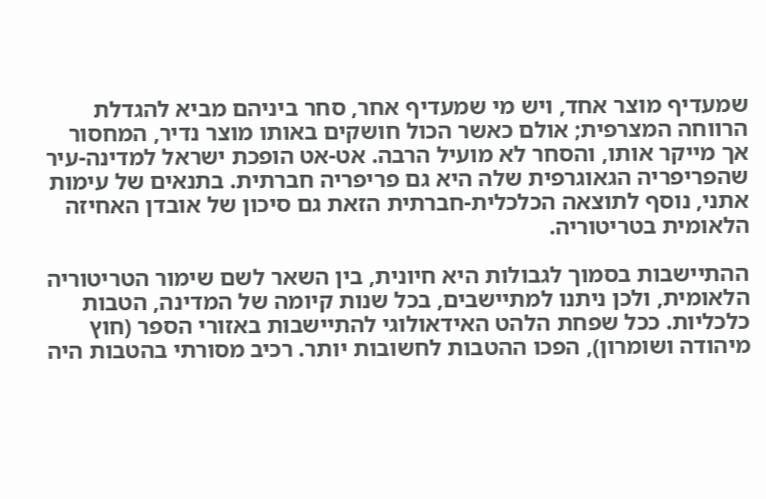שמעדיף מוצר אחד, ויש מי שמעדיף אחר, סחר ביניהם מביא להגדלת הרווחה המצרפית; אולם כאשר הכול חושקים באותו מוצר נדיר, המחסור אך מייקר אותו, והסחר לא מועיל הרבה. אט-אט הופכת ישראל למדינה-עיר שהפריפריה הגאוגרפית שלה היא גם פריפריה חברתית. בתנאים של עימות אתני, נוסף לתוצאה הכלכלית-חברתית הזאת גם סיכון של אובדן האחיזה הלאומית בטריטוריה.

ההתיישבות בסמוך לגבולות היא חיונית, בין השאר לשם שימור הטריטוריה הלאומית, ולכן ניתנו למתיישבים, בכל שנות קיומה של המדינה, הטבות כלכליות. ככל שפחת הלהט האידאולוגי להתיישבות באזורי הספר (חוץ מיהודה ושומרון), הפכו ההטבות לחשובות יותר. רכיב מסורתי בהטבות היה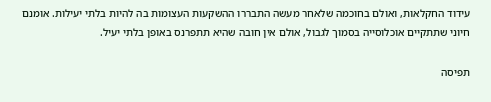עידוד החקלאות, ואולם בחוכמה שלאחר מעשה התבררו ההשקעות העצומות בה להיות בלתי יעילות. אומנם חיוני שתתקיים אוכלוסייה בסמוך לגבול, אולם אין חובה שהיא תתפרנס באופן בלתי יעיל.

תפיסה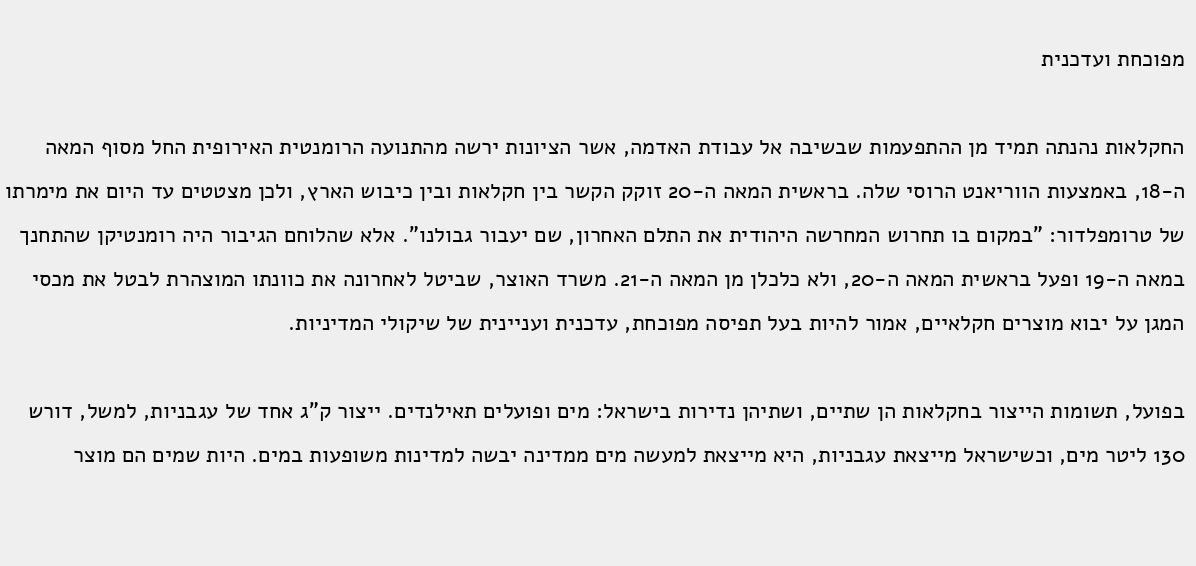מפוכחת ועדכנית

החקלאות נהנתה תמיד מן ההתפעמות שבשיבה אל עבודת האדמה, אשר הציונות ירשה מהתנועה הרומנטית האירופית החל מסוף המאה ה-18, באמצעות הווריאנט הרוסי שלה. בראשית המאה ה-20 זוקק הקשר בין חקלאות ובין כיבוש הארץ, ולכן מצטטים עד היום את מימרתו של טרומפלדור: "במקום בו תחרוש המחרשה היהודית את התלם האחרון, שם יעבור גבולנו". אלא שהלוחם הגיבור היה רומנטיקן שהתחנך במאה ה-19 ופעל בראשית המאה ה-20, ולא כלכלן מן המאה ה-21. משרד האוצר, שביטל לאחרונה את כוונתו המוצהרת לבטל את מכסי המגן על יבוא מוצרים חקלאיים, אמור להיות בעל תפיסה מפוכחת, עדכנית ועניינית של שיקולי המדיניות.

בפועל, תשומות הייצור בחקלאות הן שתיים, ושתיהן נדירות בישראל: מים ופועלים תאילנדים. ייצור ק"ג אחד של עגבניות, למשל, דורש 130 ליטר מים, וכשישראל מייצאת עגבניות, היא מייצאת למעשה מים ממדינה יבשה למדינות משופעות במים. היות שמים הם מוצר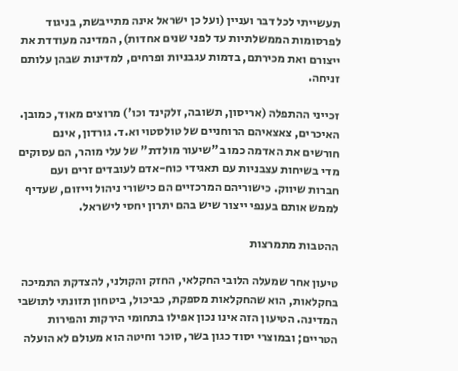תעשייתי לכל דבר ועניין (ועל כן ישראל אינה מתייבשת, בניגוד לפרסומות הממשלתיות עד לפני שנים אחדות), המדינה מעודדת את ייצורם ואת מכירתם, בדמות עגבניות ופרחים, למדינות שבהן עלותם זניחה.

זכייני ההתפלה (אריסון, תשובה, זלקינד וכו') מרוצים מאוד, כמובן. האיכרים, צאצאיהם הרוחניים של טולסטוי וא.ד. גורדון, אינם חורשים את האדמה כמו ב"שיעור מולדת" של עלי מוהר, הם עסוקים מדי בשיחות עצבניות עם תאגידי כוח-אדם לעובדים זרים ועם חברות שיווק. כישוריהם המרכזיים הם כישורי ניהול וייזום, שעדיף לממש אותם בענפי ייצור שיש בהם יתרון יחסי לישראל.

ההטבות מתמרצות

טיעון אחר שמעלה הלובי החקלאי, החזק והקולני, להצדקת התמיכה בחקלאות, הוא שהחקלאות מספקת, כביכול, ביטחון תזונתי לתושבי המדינה. הטיעון הזה אינו נכון אפילו בתחומי הירקות והפירות הטריים; ובמוצרי יסוד כגון בשר, סוכר וחיטה הוא מעולם לא הועלה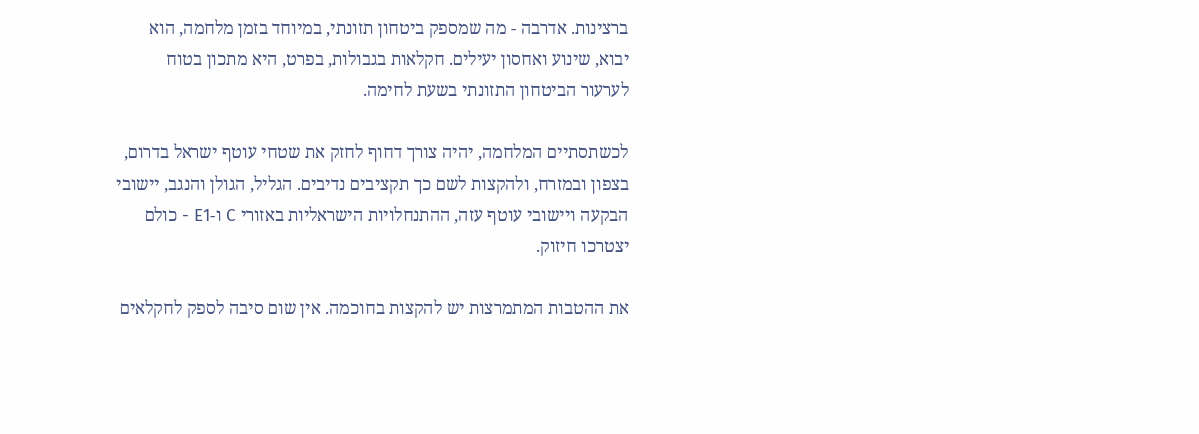ברצינות. אדרבה - מה שמספק ביטחון תזונתי, במיוחד בזמן מלחמה, הוא יבוא, שינוע ואחסון יעילים. חקלאות בגבולות, בפרט, היא מתכון בטוח לערעור הביטחון התזונתי בשעת לחימה.

לכשתסתיים המלחמה, יהיה צורך דחוף לחזק את שטחי עוטף ישראל בדרום, בצפון ובמזרח, ולהקצות לשם כך תקציבים נדיבים. הגליל, הגולן והנגב, יישובי הבקעה ויישובי עוטף עזה, ההתנחלויות הישראליות באזורי C ו-E1 - כולם יצטרכו חיזוק.

את ההטבות המתמרצות יש להקצות בחוכמה. אין שום סיבה לספק לחקלאים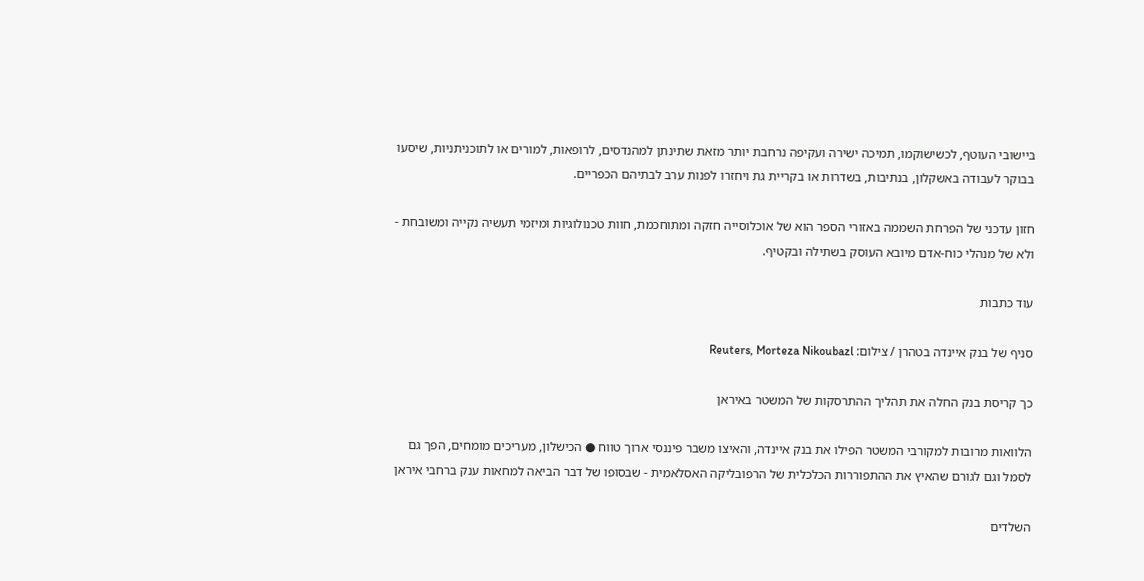ביישובי העוטף, לכשישוקמו, תמיכה ישירה ועקיפה נרחבת יותר מזאת שתינתן למהנדסים, לרופאות, למורים או לתוכניתניות, שיסעו בבוקר לעבודה באשקלון, בנתיבות, בשדרות או בקריית גת ויחזרו לפנות ערב לבתיהם הכפריים.

חזון עדכני של הפרחת השממה באזורי הספר הוא של אוכלוסייה חזקה ומתוחכמת, חוות טכנולוגיות ומיזמי תעשיה נקייה ומשובחת - ולא של מנהלי כוח-אדם מיובא העוסק בשתילה ובקטיף.

עוד כתבות

סניף של בנק איינדה בטהרן / צילום: Reuters, Morteza Nikoubazl

כך קריסת בנק החלה את תהליך ההתרסקות של המשטר באיראן

הלוואות מרובות למקורבי המשטר הפילו את בנק איינדה, והאיצו משבר פיננסי ארוך טווח ● הכישלון, מעריכים מומחים, הפך גם לסמל וגם לגורם שהאיץ את ההתפוררות הכלכלית של הרפובליקה האסלאמית - שבסופו של דבר הביאה למחאות ענק ברחבי איראן

השלדים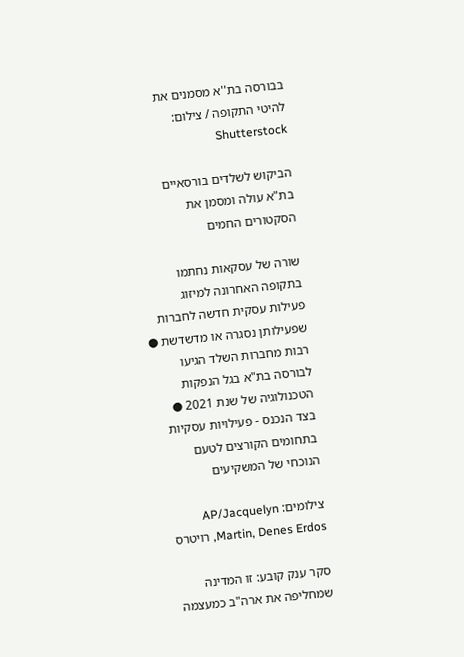בבורסה בת''א מסמנים את להיטי התקופה / צילום: Shutterstock

הביקוש לשלדים בורסאיים בת"א עולה ומסמן את הסקטורים החמים

שורה של עסקאות נחתמו בתקופה האחרונה למיזוג פעילות עסקית חדשה לחברות שפעילותן נסגרה או מדשדשת ● רבות מחברות השלד הגיעו לבורסה בת"א בגל הנפקות הטכנולוגיה של שנת 2021 ● בצד הנכנס - פעילויות עסקיות בתחומים הקורצים לטעם הנוכחי של המשקיעים

צילומים: AP/Jacquelyn Martin, Denes Erdos, רויטרס

סקר ענק קובע: זו המדינה שמחליפה את ארה"ב כמעצמה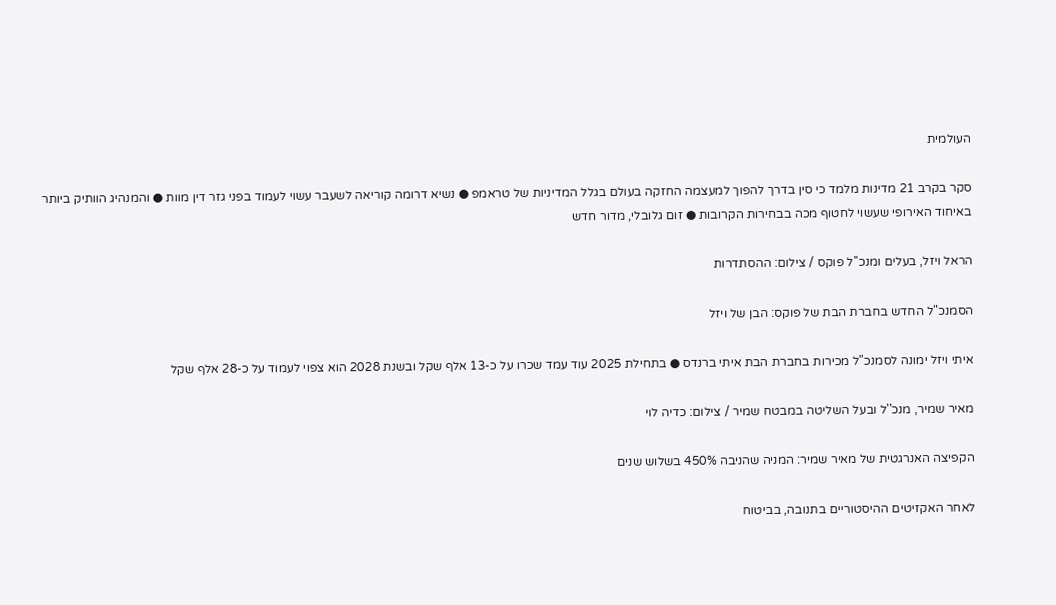העולמית

סקר בקרב 21 מדינות מלמד כי סין בדרך להפוך למעצמה החזקה בעולם בגלל המדיניות של טראמפ ● נשיא דרומה קוריאה לשעבר עשוי לעמוד בפני גזר דין מוות ● והמנהיג הוותיק ביותר באיחוד האירופי שעשוי לחטוף מכה בבחירות הקרובות ● זום גלובלי, מדור חדש

הראל ויזל, בעלים ומנכ''ל פוקס / צילום: ההסתדרות

הסמנכ"ל החדש בחברת הבת של פוקס: הבן של ויזל

איתי ויזל ימונה לסמנכ"ל מכירות בחברת הבת איתי ברנדס ● בתחילת 2025 עוד עמד שכרו על כ-13 אלף שקל ובשנת 2028 הוא צפוי לעמוד על כ-28 אלף שקל

מאיר שמיר, מנכ''ל ובעל השליטה במבטח שמיר / צילום: כדיה לוי

הקפיצה האנרגטית של מאיר שמיר: המניה שהניבה 450% בשלוש שנים

לאחר האקזיטים ההיסטוריים בתנובה, בביטוח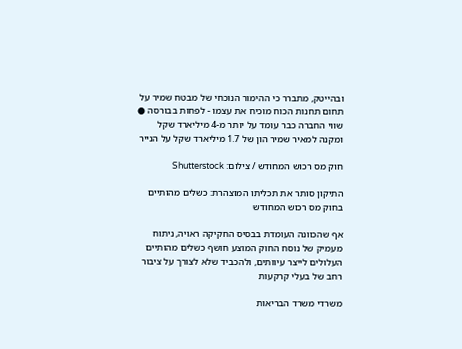ובהייטק, מתברר כי ההימור הנוכחי של מבטח שמיר על תחום תחנות הכוח מוכיח את עצמו - לפחות בבורסה ● שווי החברה כבר עומד על יותר מ-4 מיליארד שקל ומקנה למאיר שמיר הון של 1.7 מיליארד שקל על הנייר

חוק מס רכוש המחודש / צילום: Shutterstock

התיקון סותר את תכליתו המוצהרת: כשלים מהותיים בחוק מס רכוש המחודש

אף שהכוונה העומדת בבסיס החקיקה ראויה, ניתוח מעמיק של נוסח החוק המוצע חושף כשלים מהותיים העלולים לייצר עיוותים, ולהכביד שלא לצורך על ציבור רחב של בעלי קרקעות

משרדי משרד הבריאות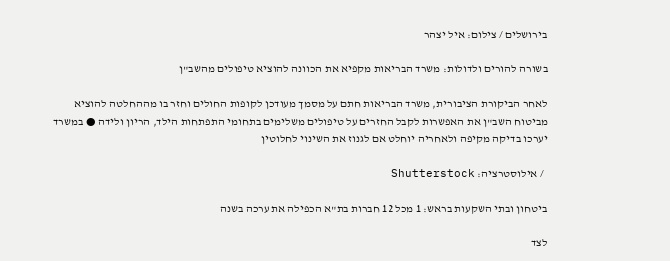בירושלים / צילום: איל יצהר

בשורה להורים ולדולות: משרד הבריאות מקפיא את הכוונה להוציא טיפולים מהשב"ן

לאחר הביקורת הציבורית, משרד הבריאות חתם על מסמך מעודכן לקופות החולים וחזר בו מההחלטה להוציא מביטוח השב"ן את האפשרות לקבל החזרים על טיפולים משלימים בתחומי התפתחות הילד, הריון ולידה ● במשרד יערכו בדיקה מקיפה ולאחריה יוחלט אם לגנוז את השינוי לחלוטין

  / אילוסטרציה: Shutterstock

ביטחון ובתי השקעות בראש: 1 מכל 12 חברות בת"א הכפילה את ערכה בשנה

לצד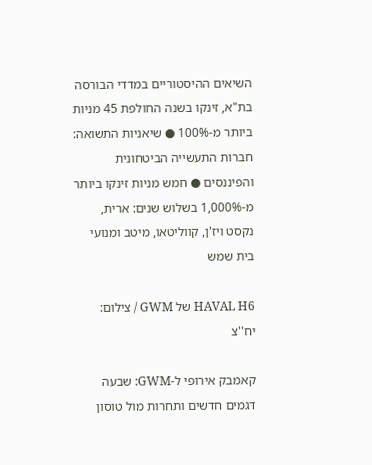השיאים ההיסטוריים במדדי הבורסה בת"א, זינקו בשנה החולפת 45 מניות ביותר מ-100% ● שיאניות התשואה: חברות התעשייה הביטחונית והפיננסים ● חמש מניות זינקו ביותר מ-1,000% בשלוש שנים: ארית, נקסט ויז'ן, קווליטאו, מיטב ומנועי בית שמש

HAVAL H6 של GWM / צילום: יח''צ

קאמבק אירופי ל-GWM: שבעה דגמים חדשים ותחרות מול טוסון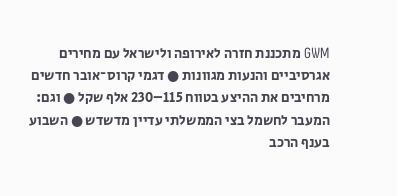GWM מתכננת חזרה לאירופה ולישראל עם מחירים אגרסיביים והנעות מגוונות ● דגמי קרוס־אובר חדשים מרחיבים את ההיצע בטווח 115–230 אלף שקל ● וגם: המעבר לחשמל בצי הממשלתי עדיין מדשדש ● השבוע בענף הרכב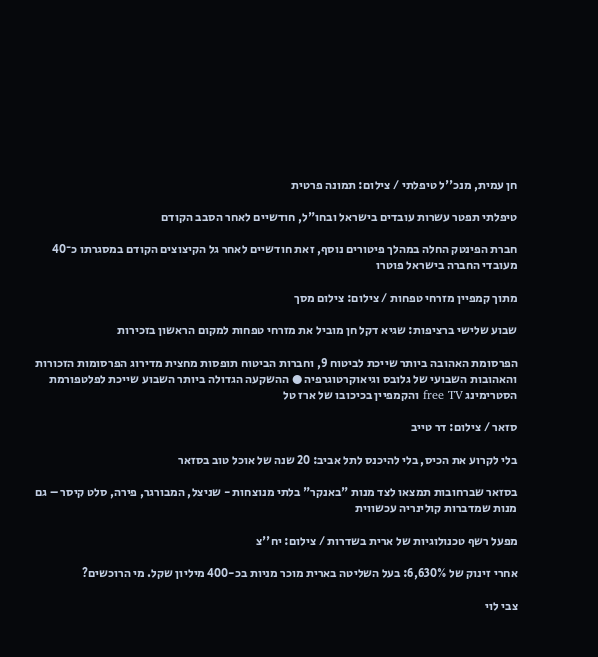חן עמית, מנכ''ל טיפלתי / צילום: תמונה פרטית

טיפלתי תפטר עשרות עובדים בישראל ובחו"ל, חודשיים לאחר הסבב הקודם

חברת הפינטק החלה במהלך פיטורים נוסף, זאת חודשיים לאחר גל הקיצוצים הקודם במסגרתו כ־40 מעובדי החברה בישראל פוטרו

מתוך קמפיין מזרחי טפחות / צילום: צילום מסך

שבוע שלישי ברציפות: שגיא דקל חן מוביל את מזרחי טפחות למקום הראשון בזכירות

הפרסומת האהובה ביותר שייכת לביטוח 9, וחברות הביטוח תופסות מחצית מדירוג הפרסומות הזכורות והאהובות השבועי של גלובס וגיאוקרטוגרפיה ● ההשקעה הגדולה ביותר השבוע שייכת לפלטפורמת הסטרימינג free TV והקמפיין בכיכובו של ארז טל

סזאר / צילום: דר טייב

בלי לקרוע את הכיס, בלי להיכנס לתל אביב: 20 שנה של אוכל טוב בסזאר

בסזאר שברחובות תמצאו לצד מנות "באנקר" בלתי מנוצחות - שניצל, המבורגר, פירה, סלט קיסר – גם מנות שמדברות קולינריה עכשווית

מפעל רשף טכנולוגיות של ארית בשדרות / צילום: יח''צ

אחרי זינוק של 6,630%: בעל השליטה בארית מוכר מניות בכ-400 מיליון שקל. מי הרוכשים?

צבי לוי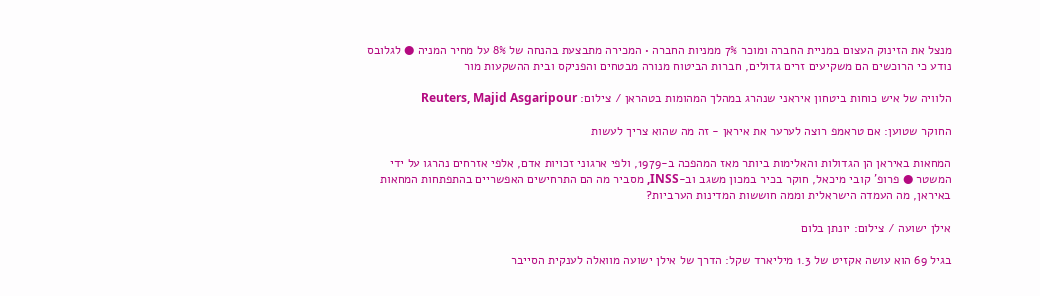מנצל את הזינוק העצום במניית החברה ומוכר 7% ממניות החברה • המכירה מתבצעת בהנחה של 8% על מחיר המניה ● לגלובס נודע כי הרוכשים הם משקיעים זרים גדולים, חברות הביטוח מנורה מבטחים והפניקס ובית ההשקעות מור

הלוויה של איש כוחות ביטחון איראני שנהרג במהלך המהומות בטהראן / צילום: Reuters, Majid Asgaripour

החוקר שטוען: אם טראמפ רוצה לערער את איראן - זה מה שהוא צריך לעשות

המחאות באיראן הן הגדולות והאלימות ביותר מאז המהפכה ב-1979, ולפי ארגוני זכויות אדם, אלפי אזרחים נהרגו על ידי המשטר ● פרופ' קובי מיכאל, חוקר בכיר במכון משגב וב-INSS, מסביר מה הם התרחישים האפשריים בהתפתחות המחאות באיראן, מה העמדה הישראלית וממה חוששות המדינות הערביות?

אילן ישועה / צילום: יונתן בלום

בגיל 69 הוא עושה אקזיט של 1.3 מיליארד שקל: הדרך של אילן ישועה מוואלה לענקית הסייבר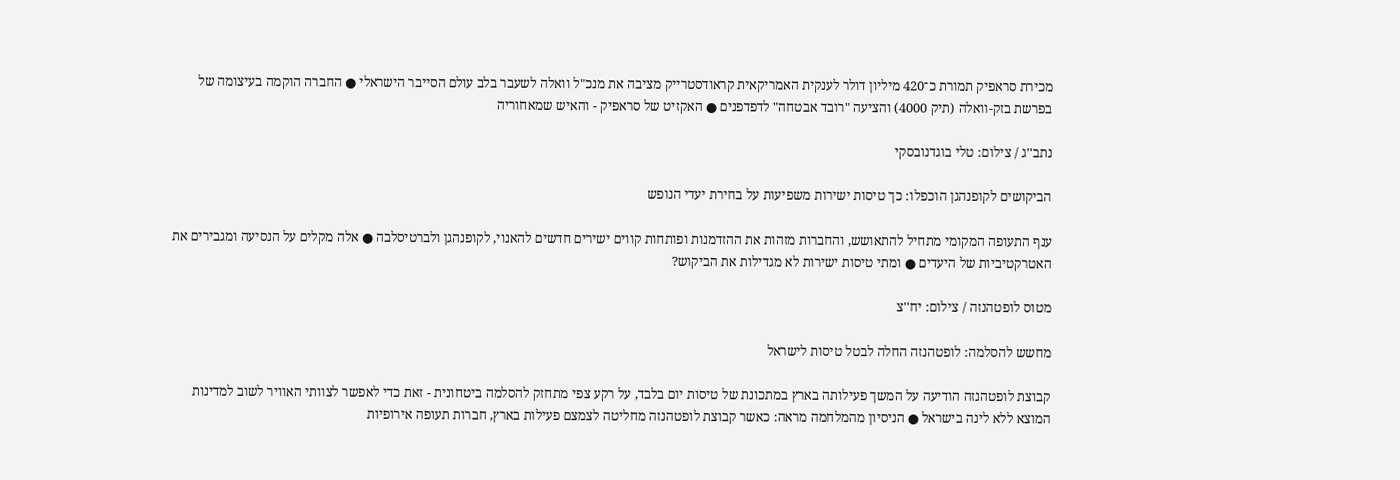מכירת סראפיק תמורת כ־420 מיליון דולר לענקית האמריקאית קראודסטרייק מציבה את מנכ"ל וואלה לשעבר בלב עולם הסייבר הישראלי ● החברה הוקמה בעיצומה של בפרשת בזק-וואלה (תיק 4000) והציעה "רובד אבטחה" לדפדפנים ● האקזיט של סראפיק - והאיש שמאחוריה

נתב''ג / צילום: טלי בוגדנובסקי

הביקושים לקופנהגן הוכפלו: כך טיסות ישירות משפיעות על בחירת יעדי הנופש

ענף התעופה המקומי מתחיל להתאושש, והחברות מזהות את ההזדמנות ופותחות קווים ישירים חדשים להאנוי, לקופנהגן ולברטיסלבה ● אלה מקלים על הנסיעה ומגבירים את האטרקטיביות של היעדים ● ומתי טיסות ישירות לא מגדילות את הביקוש?

מטוס לופטהנזה / צילום: יח''צ

מחשש להסלמה: לופטהנזה החלה לבטל טיסות לישראל

קבוצת לופטהנזה הודיעה על המשך פעילותה בארץ במתכונת של טיסות יום בלבד, על רקע צפי מתחזק להסלמה ביטחונית - זאת כדי לאפשר לצוותי האוויר לשוב למדינות המוצא ללא לינה בישראל ● הניסיון מהמלחמה מראה: כאשר קבוצת לופטהנזה מחליטה לצמצם פעילות בארץ, חברות תעופה אירופיות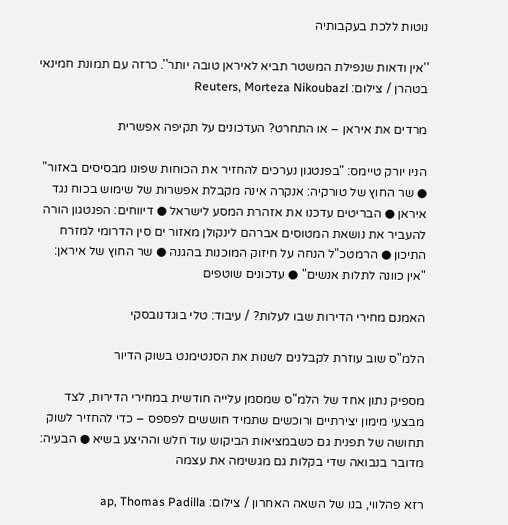נוטות ללכת בעקבותיה

''אין ודאות שנפילת המשטר תביא לאיראן טובה יותר''. כרזה עם תמונת חמינאי בטהרן / צילום: Reuters, Morteza Nikoubazl

מרדים את איראן – או התחרט? העדכונים על תקיפה אפשרית

הניו יורק טיימס: "בפנטגון נערכים להחזיר את הכוחות שפונו מבסיסים באזור" ● שר החוץ של טורקיה: אנקרה אינה מקבלת אפשרות של שימוש בכוח נגד איראן ● הבריטים עדכנו את אזהרת המסע לישראל ● דיווחים: הפנטגון הורה להעביר את נושאת המטוסים אברהם לינקולן מאזור ים סין הדרומי למזרח התיכון ● הרמטכ"ל הנחה על חיזוק המוכנות בהגנה ● שר החוץ של איראן: "אין כוונה לתלות אנשים" ● עדכונים שוטפים

האמנם מחירי הדירות שבו לעלות? / עיבוד: טלי בוגדנובסקי

הלמ"ס שוב עוזרת לקבלנים לשנות את הסנטימנט בשוק הדיור

מספיק נתון אחד של הלמ"ס שמסמן עלייה חודשית במחירי הדירות, לצד מבצעי מימון יצירתיים ורוכשים שתמיד חוששים לפספס – כדי להחזיר לשוק תחושה של תפנית גם כשבמציאות הביקוש עוד חלש וההיצע בשיא ● הבעיה: מדובר בנבואה שדי בקלות גם מגשימה את עצמה

רזא פהלווי, בנו של השאה האחרון / צילום: ap, Thomas Padilla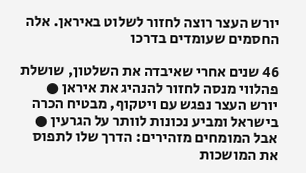יורש העצר רוצה לחזור לשלוט באיראן. אלה החסמים שעומדים בדרכו

46 שנים אחרי שאיבדה את השלטון, שושלת פהלווי מנסה לחזור להנהיג את איראן ● יורש העצר נפגש עם ויטקוף, מבטיח הכרה בישראל ומביע נכונות לוותר על הגרעין ● אבל המומחים מזהירים: הדרך שלו לתפוס את המושכות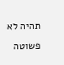תהיה לא פשוטה